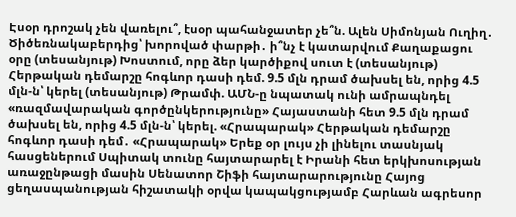Էսօր դրոշակ չեն վառելու՞, էսօր պահանջատեր չե՞ն. Ալեն Սիմոնյան Ուղիղ․ Ծիծեռնակաբերդից՝ խորոված փարթի․ ի՞նչ է կատարվում Քաղաքացու օրը (տեսանյութ) Խոստում, որը ձեր կարծիքով սուտ է (տեսանյութ) Հերթական դեմարշը հոգևոր դասի դեմ. 9.5 մլն դրամ ծախսել են, որից 4.5 մլն-ն՝ կերել (տեսանյութ) Թրամփ. ԱՄՆ-ը նպատակ ունի ամրապնդել «ռազմավարական գործընկերությունը» Հայաստանի հետ 9.5 մլն դրամ ծախսել են, որից 4.5 մլն-ն՝ կերել. «Հրապարակ» Հերթական դեմարշը հոգևոր դասի դեմ․ «Հրապարակ» Երեք օր լույս չի լինելու տասնյակ հասցեներում Սպիտակ տունը հայտարարել է Իրանի հետ երկխոսության առաջընթացի մասին Սենատոր Շիֆի հայտարարությունը Հայոց ցեղասպանության հիշատակի օրվա կապակցությամբ Հարևան ագրեսոր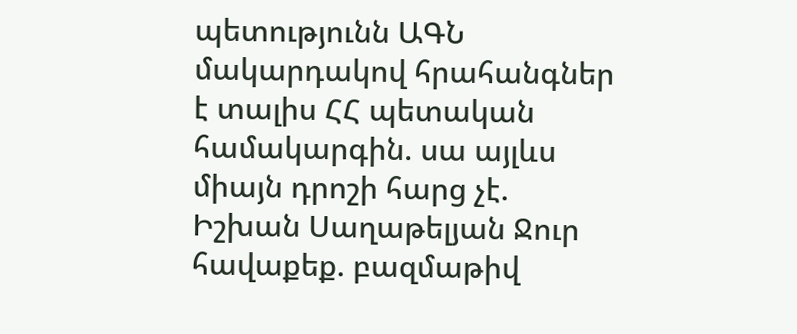պետությունն ԱԳՆ մակարդակով հրահանգներ է տալիս ՀՀ պետական համակարգին. սա այլևս միայն դրոշի հարց չէ. Իշխան Սաղաթելյան Ջուր հավաքեք. բազմաթիվ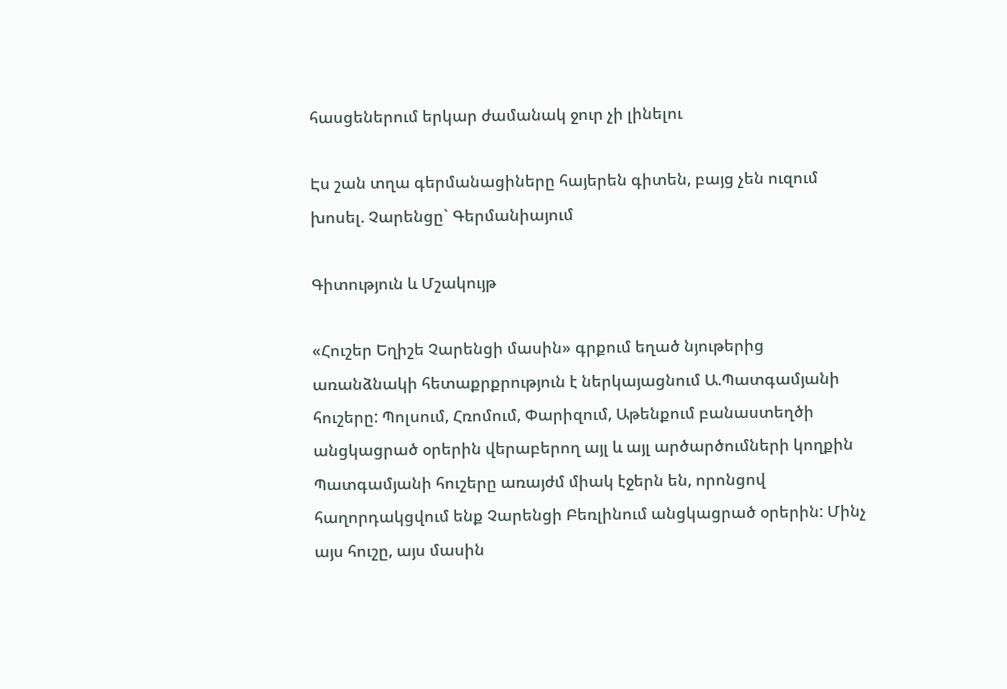հասցեներում երկար ժամանակ ջուր չի լինելու

Էս շան տղա գերմանացիները հայերեն գիտեն, բայց չեն ուզում խոսել. Չարենցը` Գերմանիայում

Գիտություն և Մշակույթ

«Հուշեր Եղիշե Չարենցի մասին» գրքում եղած նյութերից առանձնակի հետաքրքրություն է ներկայացնում Ա.Պատգամյանի հուշերը: Պոլսում, Հռոմում, Փարիզում, Աթենքում բանաստեղծի անցկացրած օրերին վերաբերող այլ և այլ արծարծումների կողքին Պատգամյանի հուշերը առայժմ միակ էջերն են, որոնցով հաղորդակցվում ենք Չարենցի Բեռլինում անցկացրած օրերին: Մինչ այս հուշը, այս մասին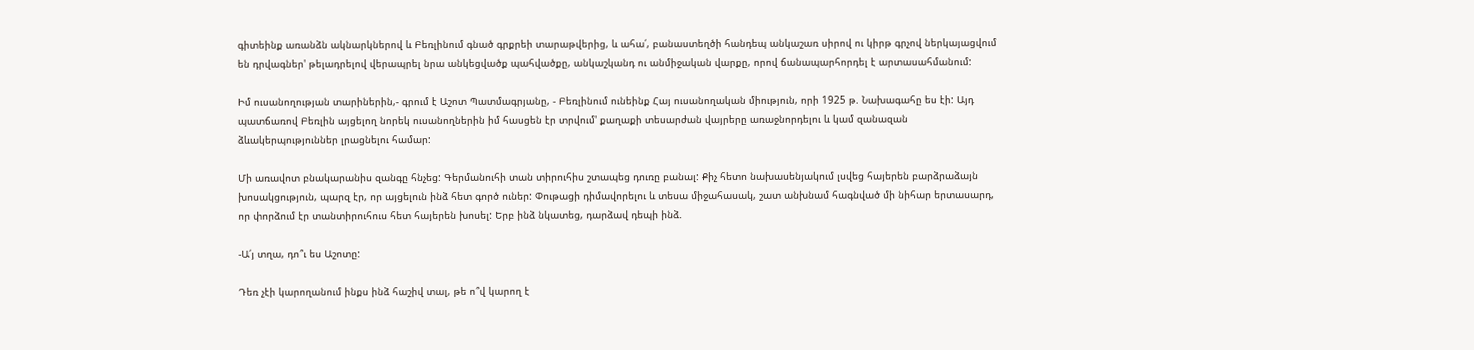գիտեինք առանձն ակնարկներով և Բեռլինում գնած գրքրեի տարաթվերից, և ահա՛, բանաստեղծի հանդեպ անկաշառ սիրով ու կիրթ գրչով ներկայացվում են դրվագներ' թելադրելով վերապրել նրա անկեցվածք պահվածքը, անկաշկանդ ու անմիջական վարքը, որով ճանապարհորդել է արտասահմանում:

Իմ ուսանողության տարիներին,- գրում է Աշոտ Պատմագրյանը, - Բեռլինում ունեինք Հայ ուսանողական միություն, որի 1925 թ. Նախագահը ես էի: Այդ պատճառով Բեռլին այցելող նորեկ ուսանողներին իմ հասցեն էր տրվում' քաղաքի տեսարժան վայրերը առաջնորդելու և կամ զանազան ձևակերպություններ լրացնելու համար:

Մի առավոտ բնակարանիս զանգը հնչեց: Գերմանուհի տան տիրուհիս շտապեց դուռը բանալ: Քիչ հետո նախասենյակում լսվեց հայերեն բարձրաձայն խոսակցություն, պարզ էր, որ այցելուն ինձ հետ գործ ուներ: Փութացի դիմավորելու և տեսա միջահասակ, շատ անխնամ հագնված մի նիհար երտասարդ, որ փորձում էր տանտիրուհուս հետ հայերեն խոսել: Երբ ինձ նկատեց, դարձավ դեպի ինձ.

-Ա՛յ տղա, դո՞ւ ես Աշոտը:

Դեռ չէի կարողանում ինքս ինձ հաշիվ տալ, թե ո՞վ կարող է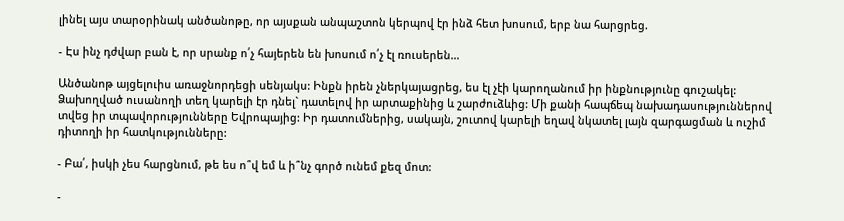լինել այս տարօրինակ անծանոթը, որ այսքան անպաշտոն կերպով էր ինձ հետ խոսում, երբ նա հարցրեց.

- Էս ինչ դժվար բան է, որ սրանք ո՛չ հայերեն են խոսում ո՛չ էլ ռուսերեն…

Անծանոթ այցելուիս առաջնորդեցի սենյակս: Ինքն իրեն չներկայացրեց, ես էլ չէի կարողանում իր ինքնությունը գուշակել: Ձախողված ուսանողի տեղ կարելի էր դնել` դատելով իր արտաքինից և շարժուձևից: Մի քանի հապճեպ նախադասություններով տվեց իր տպավորությունները Եվրոպայից: Իր դատումներից, սակայն, շուտով կարելի եղավ նկատել լայն զարգացման և ուշիմ դիտողի իր հատկությունները:

- Բա՛, իսկի չես հարցնում, թե ես ո՞վ եմ և ի՞նչ գործ ունեմ քեզ մոտ:

-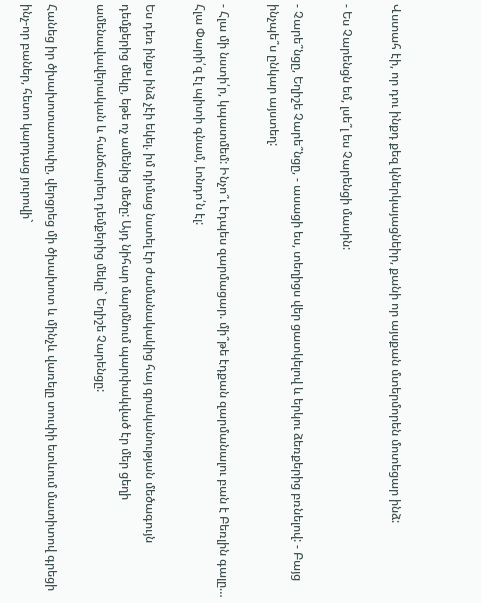Վստահ էի, որ դու ինքդ քեզ կներկայացնեիր, քանի որ այսքան մտերմորեն մոտեցար ինձ:

- Ես Չարենցն եմ, լսե՞լ ես Չարենցի մասին:

- Չարե՞նցը, Եղիշե Չարե՞նցը, - ասացի ես, տեղիցս վեր ցատկելով և երկու ձեռքերից բռնելով: - Բայց ինչպե՞ս ընկար այստեղ:

- Հլա մի նստի՛ր, կպատմեմ: Ինչո՞ւ էդպես զարմացար. մի՞թե էդքան զարմանալու բան է Բեռլին գալը… Հլա Փարի՛զ էլ պիտի գնամ, Լոնդո՛ն էլ:

Ես դեռ ինքս ինձ չէի եկել. իմ դիմաց նստել էր ժամանակակից հայ գրականության մեծագույն դեմքերից մեկը, եթե ոչ ամենից մեծը: Այդ նիհար մարմնում պարփակված էր մեր ցեղի ամենավավերական և հանճարեղ դեմքերից մեկը` Եղիշե Չարենցը:

Հանեց իր ծխախոտատուփը, վերցրեց մի ծխախոտ և մինչև վառելը տուփի ետևում մատիտով գրեցի ինչ-որ բաներ, հետո կարդաց յուրովի`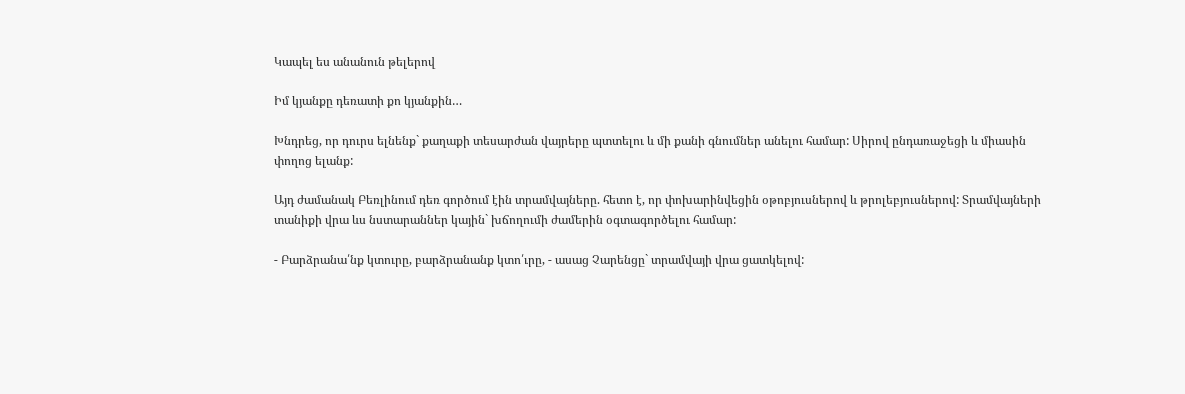Կապել ես անանուն թելերով

Իմ կյանքը դեռատի քո կյանքին…

Խնդրեց, որ դուրս ելնենք` քաղաքի տեսարժան վայրերը պտտելու և մի քանի գնումներ անելու համար: Սիրով ընդառաջեցի և միասին փողոց ելանք:

Այդ ժամանակ Բեռլինում դեռ գործում էին տրամվայները. հետո է, որ փոխարինվեցին օթոբյուսներով և թրոլեբյուսներով: Տրամվայների տանիքի վրա ևս նստարաններ կային` խճողումի ժամերին օգտագործելու համար:

- Բարձրանա՛նք կտուրը, բարձրանանք կտո՛ւրը, - ասաց Չարենցը` տրամվայի վրա ցատկելով: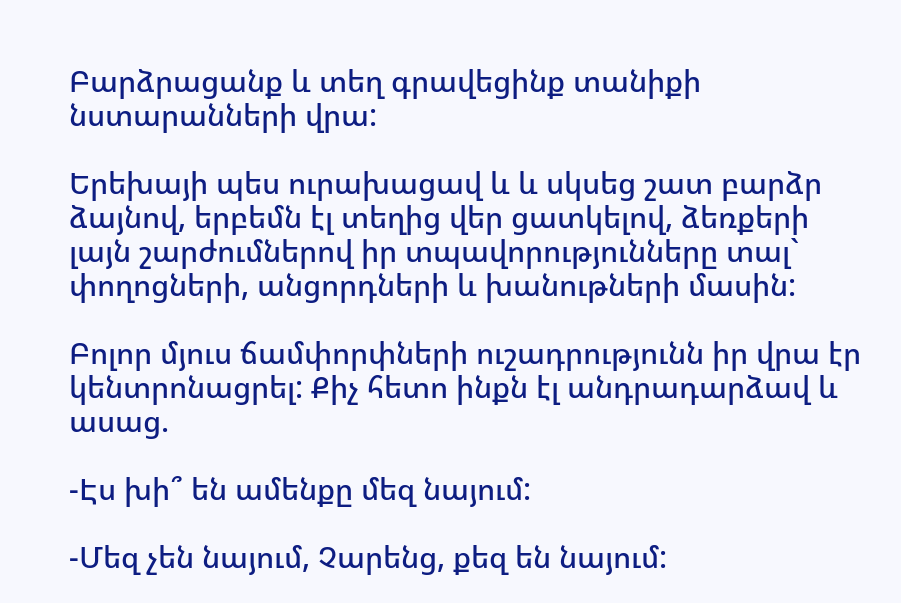Բարձրացանք և տեղ գրավեցինք տանիքի նստարանների վրա:

Երեխայի պես ուրախացավ և և սկսեց շատ բարձր ձայնով, երբեմն էլ տեղից վեր ցատկելով, ձեռքերի լայն շարժումներով իր տպավորությունները տալ` փողոցների, անցորդների և խանութների մասին:

Բոլոր մյուս ճամփորփների ուշադրությունն իր վրա էր կենտրոնացրել: Քիչ հետո ինքն էլ անդրադարձավ և ասաց.

-Էս խի՞ են ամենքը մեզ նայում:

-Մեզ չեն նայում, Չարենց, քեզ են նայում: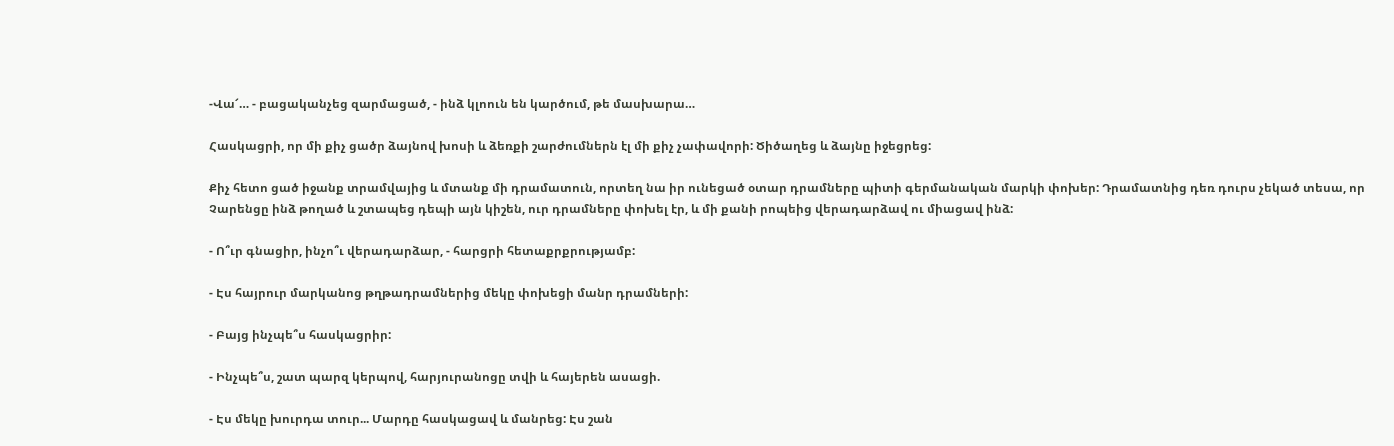-Վա՜… - բացականչեց զարմացած, - ինձ կլոուն են կարծում, թե մասխարա…

Հասկացրի, որ մի քիչ ցածր ձայնով խոսի և ձեռքի շարժումներն էլ մի քիչ չափավորի: Ծիծաղեց և ձայնը իջեցրեց:

Քիչ հետո ցած իջանք տրամվայից և մտանք մի դրամատուն, որտեղ նա իր ունեցած օտար դրամները պիտի գերմանական մարկի փոխեր: Դրամատնից դեռ դուրս չեկած տեսա, որ Չարենցը ինձ թողած և շտապեց դեպի այն կիշեն, ուր դրամները փոխել էր, և մի քանի րոպեից վերադարձավ ու միացավ ինձ:

- Ո՞ւր գնացիր, ինչո՞ւ վերադարձար, - հարցրի հետաքրքրությամբ:

- Էս հայրուր մարկանոց թղթադրամներից մեկը փոխեցի մանր դրամների:

- Բայց ինչպե՞ս հասկացրիր:

- Ինչպե՞ս, շատ պարզ կերպով, հարյուրանոցը տվի և հայերեն ասացի.

- Էս մեկը խուրդա տուր... Մարդը հասկացավ և մանրեց: Էս շան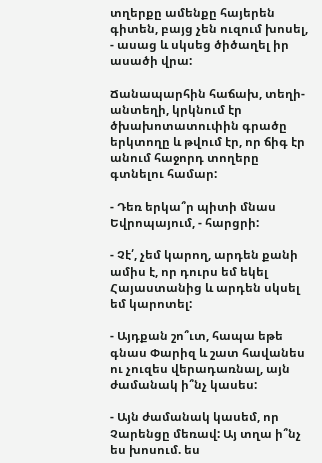տղերքը ամենքը հայերեն գիտեն, բայց չեն ուզում խոսել, - ասաց և սկսեց ծիծաղել իր ասածի վրա:

Ճանապարհին հաճախ, տեղի-անտեղի, կրկնում էր ծխախոտատուփին գրածը երկտողը և թվում էր, որ ճիգ էր անում հաջորդ տողերը գտնելու համար:

- Դեռ երկա՞ր պիտի մնաս Եվրոպայում, - հարցրի:

- Չէ՛, չեմ կարող, արդեն քանի ամիս է, որ դուրս եմ եկել Հայաստանից և արդեն սկսել եմ կարոտել:

- Այդքան շո՞ւտ, հապա եթե գնաս Փարիզ և շատ հավանես ու չուզես վերադառնալ, այն ժամանակ ի՞նչ կասես:

- Այն ժամանակ կասեմ, որ Չարենցը մեռավ: Այ տղա ի՞նչ ես խոսում. ես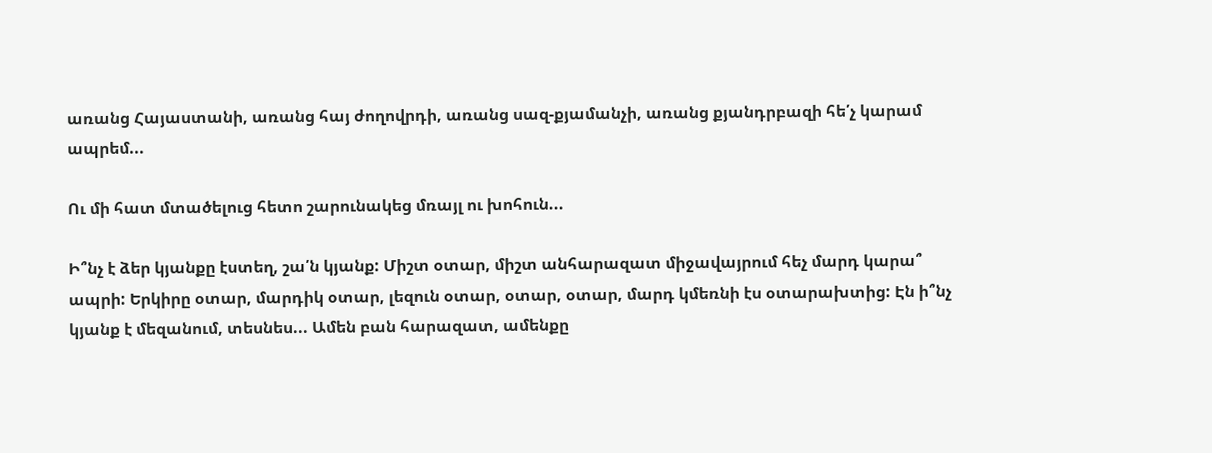առանց Հայաստանի, առանց հայ ժողովրդի, առանց սազ-քյամանչի, առանց քյանդրբազի հե՛չ կարամ ապրեմ...

Ու մի հատ մտածելուց հետո շարունակեց մռայլ ու խոհուն...

Ի՞նչ է ձեր կյանքը էստեղ, շա՛ն կյանք: Միշտ օտար, միշտ անհարազատ միջավայրում հեչ մարդ կարա՞ ապրի: Երկիրը օտար, մարդիկ օտար, լեզուն օտար, օտար, օտար, մարդ կմեռնի էս օտարախտից: Էն ի՞նչ կյանք է մեզանում, տեսնես... Ամեն բան հարազատ, ամենքը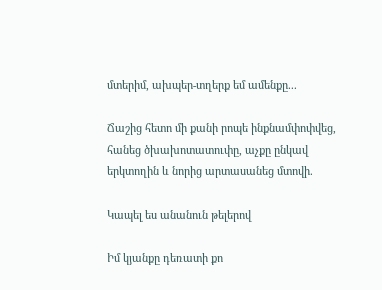մտերիմ, ախպեր-տղերք եմ ամենքը...

Ճաշից հետո մի քանի րոպե ինքնամփոփվեց, հանեց ծխախոտատուփը, աչքը ընկավ երկտողին և նորից արտասանեց մտովի.

Կապել ես անանուն թելերով

Իմ կյանքը դեռատի քո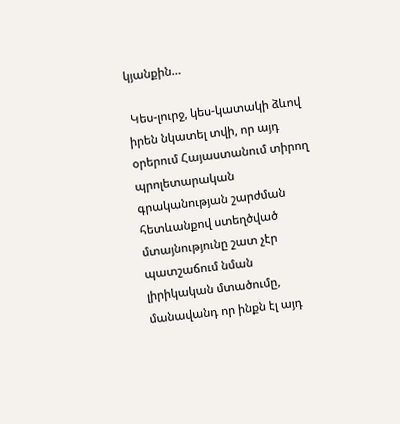կյանքին…

 Կես-լուրջ, կես-կատակի ձևով իրեն նկատել տվի, որ այդ օրերում Հայաստանում տիրող պրոլետարական գրականության շարժման հետևանքով ստեղծված մտայնությունը շատ չէր պատշաճում նման լիրիկական մտածումը, մանավանդ որ ինքն էլ այդ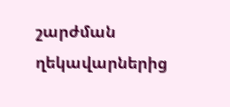շարժման ղեկավարներից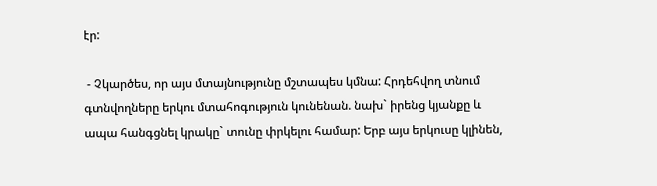էր:

 - Չկարծես, որ այս մտայնությունը մշտապես կմնա: Հրդեհվող տնում գտնվողները երկու մտահոգություն կունենան. նախ` իրենց կյանքը և ապա հանգցնել կրակը` տունը փրկելու համար: Երբ այս երկուսը կլինեն,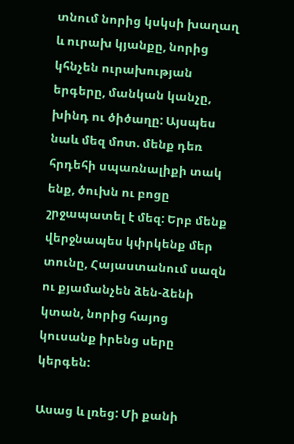տնում նորից կսկսի խաղաղ և ուրախ կյանքը, նորից կհնչեն ուրախության երգերը, մանկան կանչը, խինդ ու ծիծաղը: Այսպես նաև մեզ մոտ. մենք դեռ հրդեհի սպառնալիքի տակ ենք, ծուխն ու բոցը շրջապատել է մեզ: Երբ մենք վերջնապես կփրկենք մեր տունը, Հայաստանում սազն ու քյամանչեն ձեն-ձենի կտան, նորից հայոց կուսանք իրենց սերը կերգեն:

Ասաց և լռեց: Մի քանի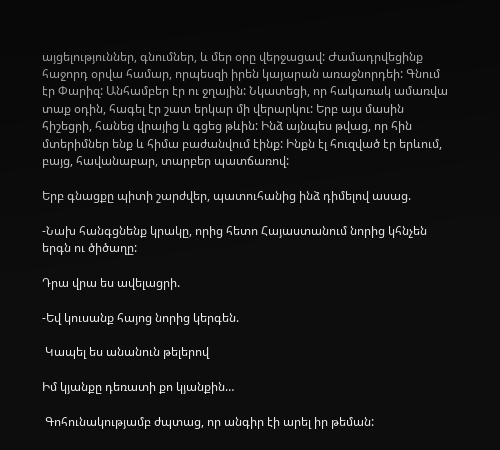այցելություններ, գնումներ, և մեր օրը վերջացավ: Ժամադրվեցինք հաջորդ օրվա համար, որպեսզի իրեն կայարան առաջնորդեի: Գնում էր Փարիզ: Անհամբեր էր ու ջղային: Նկատեցի, որ հակառակ ամառվա տաք օդին, հագել էր շատ երկար մի վերարկու: Երբ այս մասին հիշեցրի, հանեց վրայից և գցեց թևին: Ինձ այնպես թվաց, որ հին մտերիմներ ենք և հիմա բաժանվում էինք: Ինքն էլ հուզված էր երևում, բայց, հավանաբար, տարբեր պատճառով:

Երբ գնացքը պիտի շարժվեր, պատուհանից ինձ դիմելով ասաց.

-Նախ հանգցնենք կրակը, որից հետո Հայաստանում նորից կհնչեն երգն ու ծիծաղը:

Դրա վրա ես ավելացրի.

-Եվ կուսանք հայոց նորից կերգեն.

 Կապել ես անանուն թելերով

Իմ կյանքը դեռատի քո կյանքին…

 Գոհունակությամբ ժպտաց, որ անգիր էի արել իր թեման: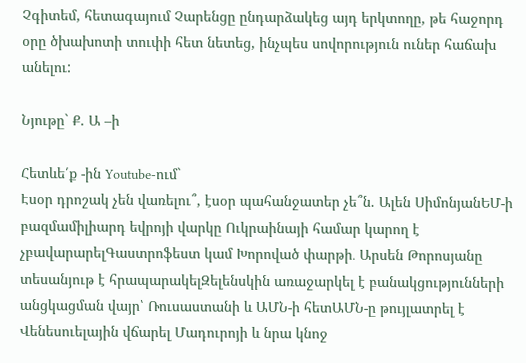Չգիտեմ, հետագայում Չարենցը ընդարձակեց այդ երկտողը, թե հաջորդ օրը ծխախոտի տուփի հետ նետեց, ինչպես սովորություն ուներ հաճախ անելու:

Նյութը` Ք. Ա –ի

Հետևե՛ք -ին Youtube-ում`
Էսօր դրոշակ չեն վառելու՞, էսօր պահանջատեր չե՞ն. Ալեն ՍիմոնյանԵՄ-ի բազմամիլիարդ եվրոյի վարկը Ուկրաինայի համար կարող է չբավարարելԳաստրոֆեստ կամ Խորոված փարթի․ Արսեն Թորոսյանը տեսանյութ է հրապարակելԶելենսկին առաջարկել է բանակցությունների անցկացման վայր՝ Ռուսաստանի և ԱՄՆ-ի հետԱՄՆ-ը թույլատրել է Վենեսուելային վճարել Մադուրոյի և նրա կնոջ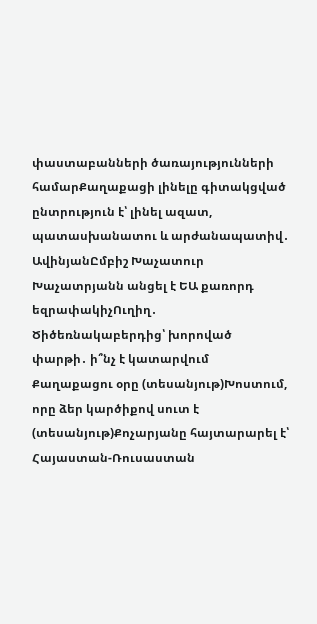փաստաբանների ծառայությունների համարՔաղաքացի լինելը գիտակցված ընտրություն է՝ լինել ազատ, պատասխանատու և արժանապատիվ․ ԱվինյանԸմբիշ Խաչատուր Խաչատրյանն անցել է ԵԱ քառորդ եզրափակիչՈւղիղ․ Ծիծեռնակաբերդից՝ խորոված փարթի․ ի՞նչ է կատարվում Քաղաքացու օրը (տեսանյութ)Խոստում, որը ձեր կարծիքով սուտ է (տեսանյութ)Քոչարյանը հայտարարել է՝ Հայաստան-Ռուսաստան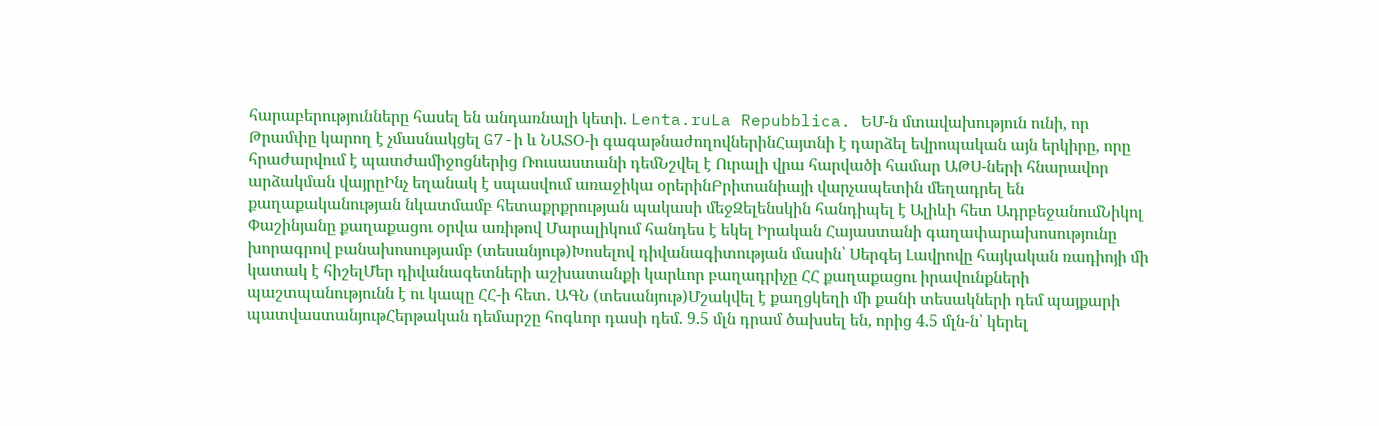հարաբերությունները հասել են անդառնալի կետի. Lenta.ruLa Repubblica. ԵՄ-ն մտավախություն ունի, որ Թրամփը կարող է չմասնակցել G7-ի և ՆԱՏՕ-ի գագաթնաժողովներինՀայտնի է դարձել եվրոպական այն երկիրը, որը հրաժարվում է պատժամիջոցներից Ռուսաստանի դեմՆշվել է Ուրալի վրա հարվածի համար ԱԹՍ-ների հնարավոր արձակման վայրըԻնչ եղանակ է սպասվում առաջիկա օրերինԲրիտանիայի վարչապետին մեղադրել են քաղաքականության նկատմամբ հետաքրքրության պակասի մեջԶելենսկին հանդիպել է Ալիևի հետ ԱդրբեջանումՆիկոլ Փաշինյանը քաղաքացու օրվա առիթով Մարալիկում հանդես է եկել Իրական Հայաստանի գաղափարախոսությունը խորագրով բանախոսությամբ (տեսանյութ)Խոսելով դիվանագիտության մասին՝ Սերգեյ Լավրովը հայկական ռադիոյի մի կատակ է հիշելՄեր դիվանագետների աշխատանքի կարևոր բաղադրիչը ՀՀ քաղաքացու իրավունքների պաշտպանությունն է ու կապը ՀՀ-ի հետ․ ԱԳՆ (տեսանյութ)Մշակվել է քաղցկեղի մի քանի տեսակների դեմ պայքարի պատվաստանյութՀերթական դեմարշը հոգևոր դասի դեմ. 9.5 մլն դրամ ծախսել են, որից 4.5 մլն-ն՝ կերել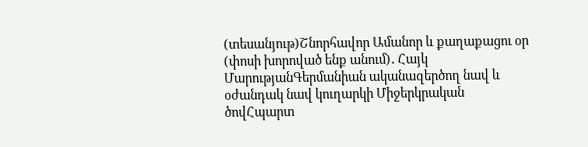(տեսանյութ)Շնորհավոր Ամանոր և քաղաքացու օր (փոսի խորոված ենք անում)․ Հայկ ՄարությանԳերմանիան ականազերծող նավ և օժանդակ նավ կուղարկի Միջերկրական ծովՀպարտ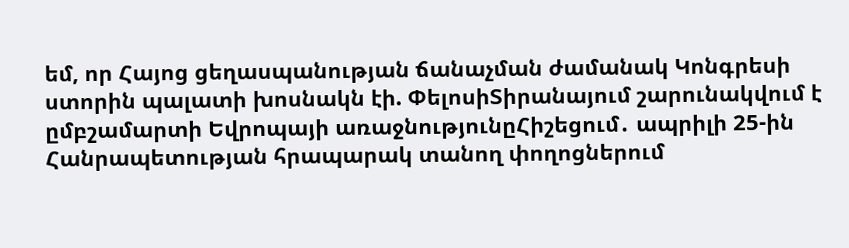եմ, որ Հայոց ցեղասպանության ճանաչման ժամանակ Կոնգրեսի ստորին պալատի խոսնակն էի. ՓելոսիՏիրանայում շարունակվում է ըմբշամարտի Եվրոպայի առաջնությունըՀիշեցում․ ապրիլի 25-ին Հանրապետության հրապարակ տանող փողոցներում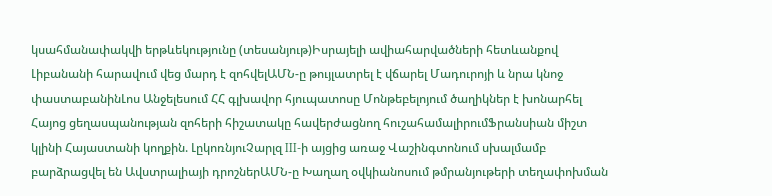կսահմանափակվի երթևեկությունը (տեսանյութ)Իսրայելի ավիահարվածների հետևանքով Լիբանանի հարավում վեց մարդ է զոհվելԱՄՆ-ը թույլատրել է վճարել Մադուրոյի և նրա կնոջ փաստաբանինԼոս Անջելեսում ՀՀ գլխավոր հյուպատոսը Մոնթեբելոյում ծաղիկներ է խոնարհել Հայոց ցեղասպանության զոհերի հիշատակը հավերժացնող հուշահամալիրումՖրանսիան միշտ կլինի Հայաստանի կողքին. ԼըկոռնյուՉարլզ III-ի այցից առաջ Վաշինգտոնում սխալմամբ բարձրացվել են Ավստրալիայի դրոշներԱՄՆ-ը Խաղաղ օվկիանոսում թմրանյութերի տեղափոխման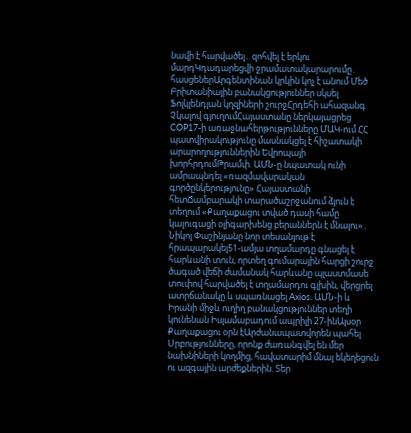նավի է հարվածել․ զոհվել է երկու մարդԿդադարեցվի ջրամատակարարումը․ հասցեներԱրգենտինան կրկին կոչ է անում Մեծ Բրիտանիային բանակցություններ սկսել Ֆոլկլենդյան կղզիների շուրջՀրդեհի ահազանգ Չկալով գյուղումՀայաստանը ներկայացրեց COP17-ի առաջնահերթությունները ՄԱԿ-ում ՀՀ պատվիրակությունը մասնակցել է հիշատակի արարողություններին Եվրոպայի խորհրդումԹրամփ. ԱՄՆ-ը նպատակ ունի ամրապնդել «ռազմավարական գործընկերությունը» Հայաստանի հետՃամբարակի տարածաշրջանում ձյուն է տեղում «Քաղաքացու տված դասի համը կալուգացի օլիգարխենց բերաններն է մնալու»․ Նիկոլ Փաշինյանը նոր տեսանյութ է հրապարակել51-ամյա տղամարդը գնացել է հարևանի տուն, որտեղ գումարային հարցի շուրջ ծագած վեճի ժամանակ հարևանը պլաստմասե տուփով հարվածել է տղամարդու գլխին, վերցրել  ատրճանակը և սպառնացել Axios. ԱՄՆ-ի և Իրանի միջև ուղիղ բանակցություններ տեղի կունենան Իսլամաբադում ապրիլի 27-ինԱյսօր Քաղաքացու օրն էԱրժանապատվորեն պահել Սրբությունները, որոնք ժառանգվել են մեր նախնիների կողմից, հավատարիմ մնալ եկեղեցուն ու ազգային արժեքներին. Տեր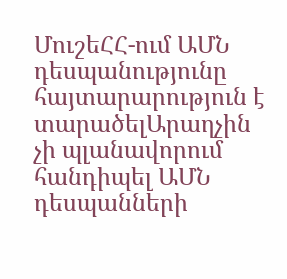ՄուշեՀՀ-ում ԱՄՆ դեսպանությունը հայտարարություն է տարածելԱրաղչին չի պլանավորում հանդիպել ԱՄՆ դեսպանների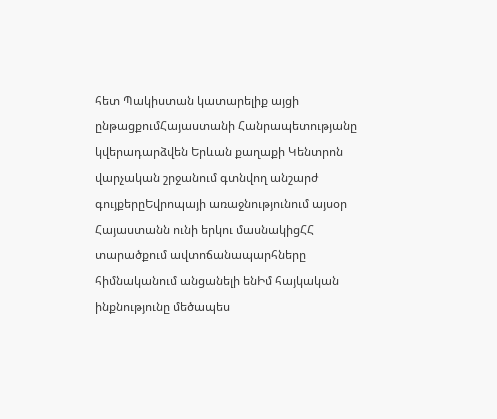հետ Պակիստան կատարելիք այցի ընթացքումՀայաստանի Հանրապետությանը կվերադարձվեն Երևան քաղաքի Կենտրոն վարչական շրջանում գտնվող անշարժ գույքերըԵվրոպայի առաջնությունում այսօր Հայաստանն ունի երկու մասնակիցՀՀ տարածքում ավտոճանապարհները հիմնականում անցանելի ենԻմ հայկական ինքնությունը մեծապես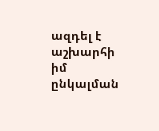ազդել է աշխարհի իմ ընկալման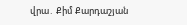վրա․ Քիմ Քարդաշյան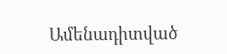Ամենադիտված